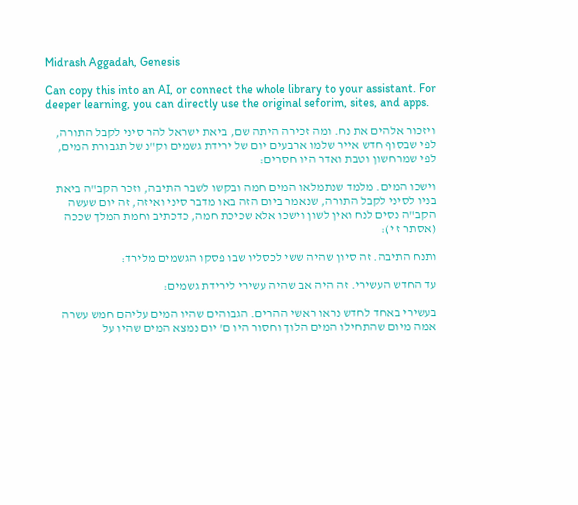Midrash Aggadah, Genesis

Can copy this into an AI, or connect the whole library to your assistant. For deeper learning, you can directly use the original seforim, sites, and apps.

ויזכור אלהים את נח. ומה זכירה היתה שם, ביאת ישראל להר סיני לקבל התורה, לפי שבסוף חדש אייר שלמו ארבעים יום של ירידת גשמים וק"נ של תגבורת המים, לפי שמרחשון וטבת ואדר היו חסרים:

וישכו המים. מלמד שנתמלאו המים חמה ובקשו לשבר התיבה, וזכר הקב"ה ביאת בניו לסיני לקבל התורה, שנאמר ביום הזה באו מדבר סיני ואיזה, זה יום שעשה הקב"ה נסים לנח ואין לשון וישכו אלא שכיכת חמה, כדכתיב וחמת המלך שככה (אסתר ז י):

ותנח התיבה. זה סיון שהיה ששי לכסליו שבו פסקו הגשמים מלירד:

עד החדש העשירי. זה היה אב שהיה עשירי לירידת גשמים:

בעשירי באחד לחדש נראו ראשי ההרים. הגבוהים שהיו המים עליהם חמש עשרה אמה מיום שהתחילו המים הלוך וחסור היו ם' יום נמצא המים שהיו על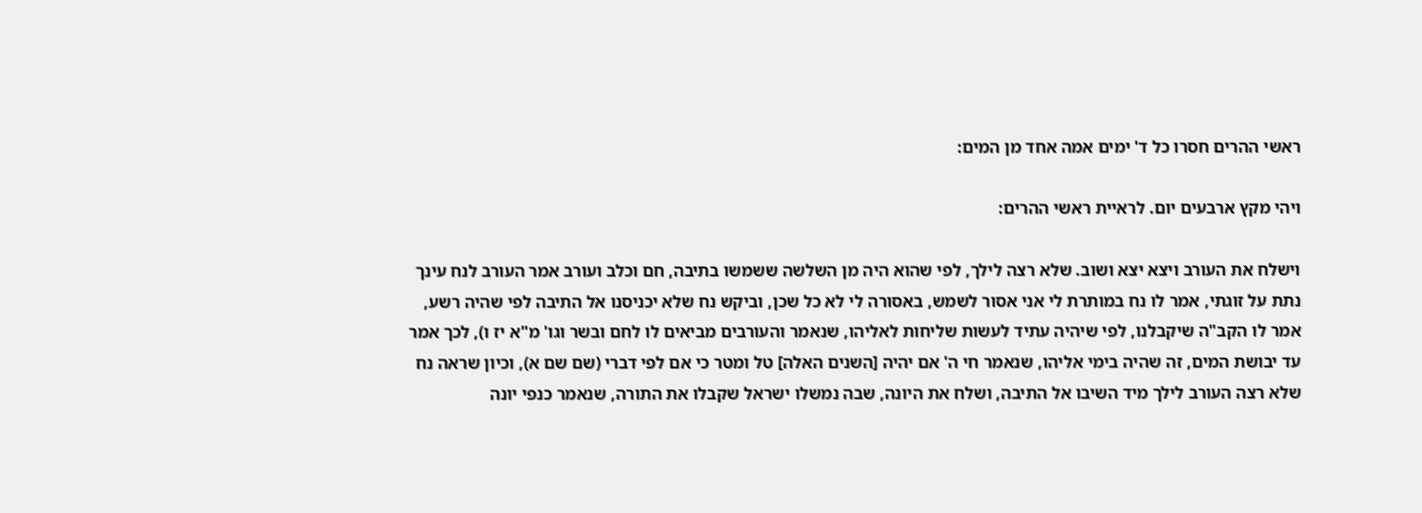ראשי ההרים חסרו כל ד' ימים אמה אחד מן המים:

ויהי מקץ ארבעים יום. לראיית ראשי ההרים:

וישלח את העורב ויצא יצא ושוב. שלא רצה לילך, לפי שהוא היה מן השלשה ששמשו בתיבה, חם וכלב ועורב אמר העורב לנח עינך נתת על זוגתי, אמר לו נח במותרת לי אני אסור לשמש, באסורה לי לא כל שכן, וביקש נח שלא יכניסנו אל התיבה לפי שהיה רשע, אמר לו הקב"ה שיקבלנו, לפי שיהיה עתיד לעשות שליחות לאליהו, שנאמר והעורבים מביאים לו לחם ובשר וגו' מ"א יז ו), לכך אמר עד יבושת המים, זה שהיה בימי אליהו, שנאמר חי ה' אם יהיה [השנים האלה] טל ומטר כי אם לפי דברי (שם שם א), וכיון שראה נח שלא רצה העורב לילך מיד השיבו אל התיבה, ושלח את היונה, שבה נמשלו ישראל שקבלו את התורה, שנאמר כנפי יונה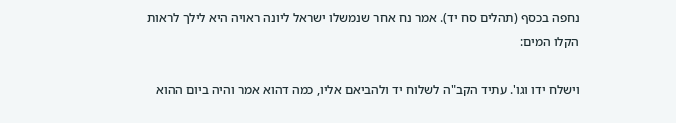נחפה בכסף (תהלים סח יד). אמר נח אחר שנמשלו ישראל ליונה ראויה היא לילך לראות הקלו המים:

וישלח ידו וגו'. עתיד הקב"ה לשלוח יד ולהביאם אליו, כמה דהוא אמר והיה ביום ההוא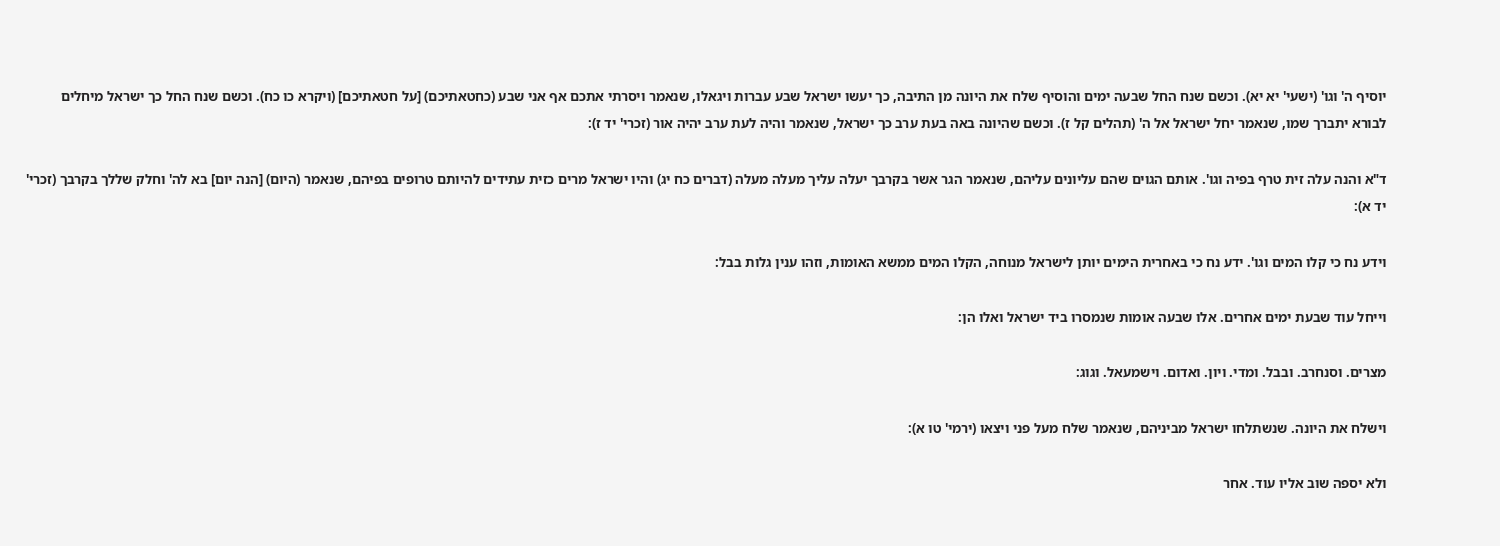יוסיף ה' וגו' (ישעי' יא יא). וכשם שנח החל שבעה ימים והוסיף שלח את היונה מן התיבה, כך יעשו ישראל שבע עברות ויגאלו, שנאמר ויסרתי אתכם אף אני שבע (כחטאתיכם) [על חטאתיכם] (ויקרא כו כח). וכשם שנח החל כך ישראל מיחלים לבורא יתברך שמו, שנאמר יחל ישראל אל ה' (תהלים קל ז). וכשם שהיונה באה בעת ערב כך ישראל, שנאמר והיה לעת ערב יהיה אור (זכרי' יד ז):

ד"א והנה עלה זית טרף בפיה וגו'. אותם הגוים שהם עליונים עליהם, שנאמר הגר אשר בקרבך יעלה עליך מעלה מעלה (דברים כח יג) והיו ישראל מרים כזית עתידים להיותם טרופים בפיהם, שנאמר (היום) [הנה יום] בא לה' וחלק שללך בקרבך (זכרי' יד א):

וידע נח כי קלו המים וגו'. ידע נח כי באחרית הימים יותן לישראל מנוחה, הקלו המים ממשא האומות, וזהו ענין גלות בבל:

וייחל עוד שבעת ימים אחרים. אלו שבעה אומות שנמסרו ביד ישראל ואלו הן:

מצרים. וסנחרב. ובבל. ומדי. ויון. ואדום. וישמעאל. וגוג:

וישלח את היונה. שנשתלחו ישראל מביניהם, שנאמר שלח מעל פני ויצאו (ירמי' טו א):

ולא יספה שוב אליו עוד. אחר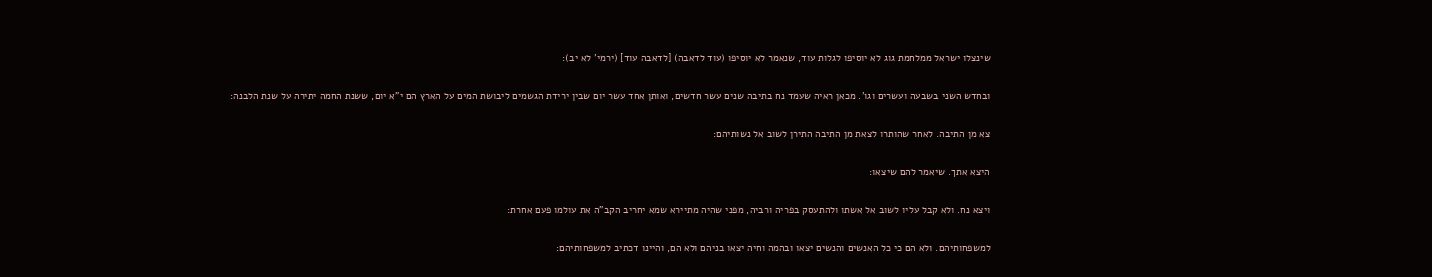שינצלו ישראל ממלחמת גוג לא יוסיפו לגלות עוד, שנאמר לא יוסיפו (עוד לדאבה) [לדאבה עוד] (ירמי' לא יב):

ובחדש השני בשבעה ועשרים וגו'. מכאן ראיה שעמד נח בתיבה שנים עשר חדשים, ואותן אחד עשר יום שבין ירידת הגשמים ליבושת המים על הארץ הם י"א יום, ששנת החמה יתירה על שנת הלבנה:

צא מן התיבה. לאחר שהותרו לצאת מן התיבה התירן לשוב אל נשותיהם:

היצא אתך. שיאמר להם שיצאו:

ויצא נח. ולא קבל עליו לשוב אל אשתו ולהתעסק בפריה ורביה, מפני שהיה מתיירא שמא יחריב הקב"ה את עולמו פעם אחרת:

למשפחותיהם. ולא הם כי כל האנשים והנשים יצאו ובהמה וחיה יצאו בניהם ולא הם, והיינו דכתיב למשפחותיהם: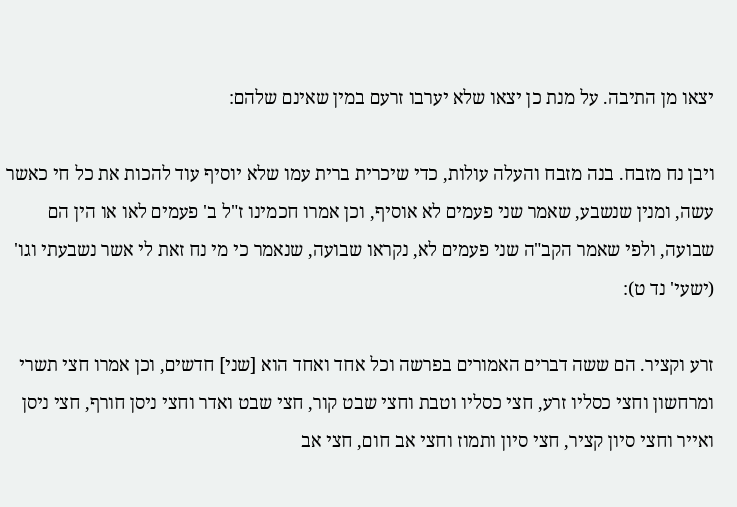יצאו מן התיבה. על מנת כן יצאו שלא יערבו זרעם במין שאינם שלהם:

ויבן נח מזבח. בנה מזבח והעלה עולות, כדי שיכרית ברית עמו שלא יוסיף עוד להכות את כל חי כאשר עשה, ומנין שנשבע, שאמר שני פעמים לא אוסיף, וכן אמרו חכמינו ז"ל ב' פעמים לאו או הין הם שבועה, ולפי שאמר הקב"ה שני פעמים לא, נקראו שבועה, שנאמר כי מי נח זאת לי אשר נשבעתי וגו' (ישעי' נד ט):

זרע וקציר. הם ששה דברים האמורים בפרשה וכל אחד ואחד הוא [שני] חדשים, וכן אמרו חצי תשרי ומרחשון וחצי כסליו זרע, חצי כסליו וטבת וחצי שבט קור, חצי שבט ואדר וחצי ניסן חורף, חצי ניסן ואייר וחצי סיון קציר, חצי סיון ותמוז וחצי אב חום, חצי אב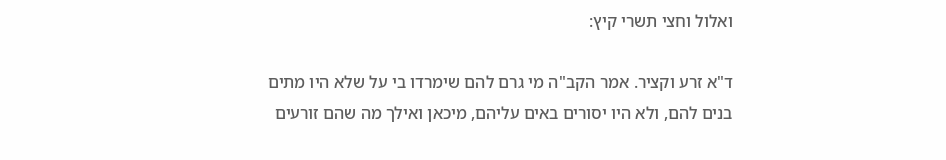ואלול וחצי תשרי קיץ:

ד"א זרע וקציר. אמר הקב"ה מי גרם להם שימרדו בי על שלא היו מתים בנים להם, ולא היו יסורים באים עליהם, מיכאן ואילך מה שהם זורעים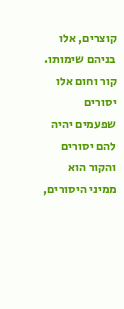קוצרים, אלו בניהם שימותו. קור וחום אלו יסורים שפעמים יהיה להם יסורים והקור הוא ממיני היסורים,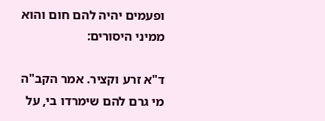ופעמים יהיה להם חום והוא ממיני היסורים:

ד"א זרע וקציר. אמר הקב"ה מי גרם להם שימרדו בי, על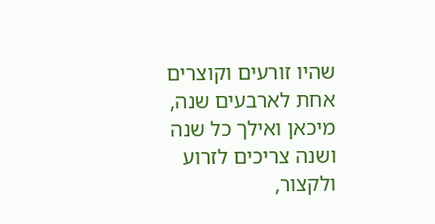שהיו זורעים וקוצרים אחת לארבעים שנה, מיכאן ואילך כל שנה ושנה צריכים לזרוע ולקצור,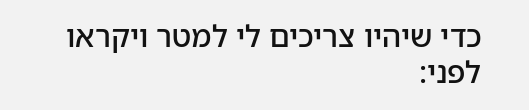כדי שיהיו צריכים לי למטר ויקראו לפני: